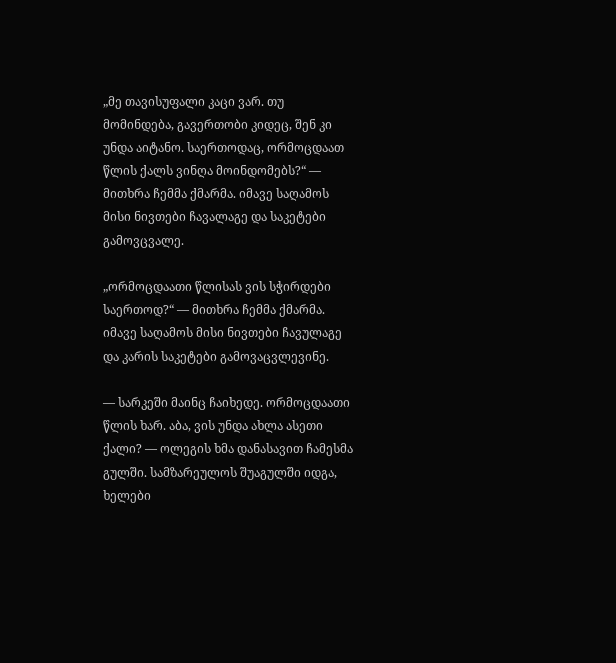„მე თავისუფალი კაცი ვარ. თუ მომინდება, გავერთობი კიდეც, შენ კი უნდა აიტანო. საერთოდაც, ორმოცდაათ წლის ქალს ვინღა მოინდომებს?“ — მითხრა ჩემმა ქმარმა. იმავე საღამოს მისი ნივთები ჩავალაგე და საკეტები გამოვცვალე.

„ორმოცდაათი წლისას ვის სჭირდები საერთოდ?“ — მითხრა ჩემმა ქმარმა. იმავე საღამოს მისი ნივთები ჩავულაგე და კარის საკეტები გამოვაცვლევინე.

— სარკეში მაინც ჩაიხედე. ორმოცდაათი წლის ხარ. აბა, ვის უნდა ახლა ასეთი ქალი? — ოლეგის ხმა დანასავით ჩამესმა გულში. სამზარეულოს შუაგულში იდგა, ხელები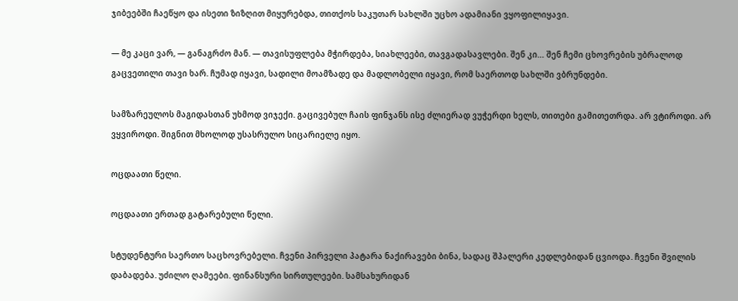ჯიბეებში ჩაეწყო და ისეთი ზიზღით მიყურებდა, თითქოს საკუთარ სახლში უცხო ადამიანი ვყოფილიყავი.

— მე კაცი ვარ, — განაგრძო მან. — თავისუფლება მჭირდება, სიახლეები, თავგადასავლები. შენ კი… შენ ჩემი ცხოვრების უბრალოდ გაცვეთილი თავი ხარ. ჩუმად იყავი, სადილი მოამზადე და მადლობელი იყავი, რომ საერთოდ სახლში ვბრუნდები.

სამზარეულოს მაგიდასთან უხმოდ ვიჯექი. გაცივებულ ჩაის ფინჯანს ისე ძლიერად ვუჭერდი ხელს, თითები გამითეთრდა. არ ვტიროდი. არ ვყვიროდი. შიგნით მხოლოდ უსასრულო სიცარიელე იყო.

ოცდაათი წელი.

ოცდაათი ერთად გატარებული წელი.

სტუდენტური საერთო საცხოვრებელი. ჩვენი პირველი პატარა ნაქირავები ბინა, სადაც შპალერი კედლებიდან ცვიოდა. ჩვენი შვილის დაბადება. უძილო ღამეები. ფინანსური სირთულეები. სამსახურიდან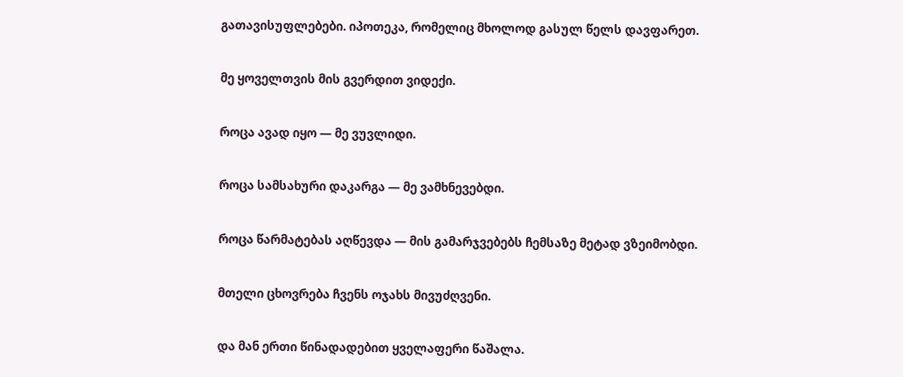გათავისუფლებები. იპოთეკა, რომელიც მხოლოდ გასულ წელს დავფარეთ.

მე ყოველთვის მის გვერდით ვიდექი.

როცა ავად იყო — მე ვუვლიდი.

როცა სამსახური დაკარგა — მე ვამხნევებდი.

როცა წარმატებას აღწევდა — მის გამარჯვებებს ჩემსაზე მეტად ვზეიმობდი.

მთელი ცხოვრება ჩვენს ოჯახს მივუძღვენი.

და მან ერთი წინადადებით ყველაფერი წაშალა.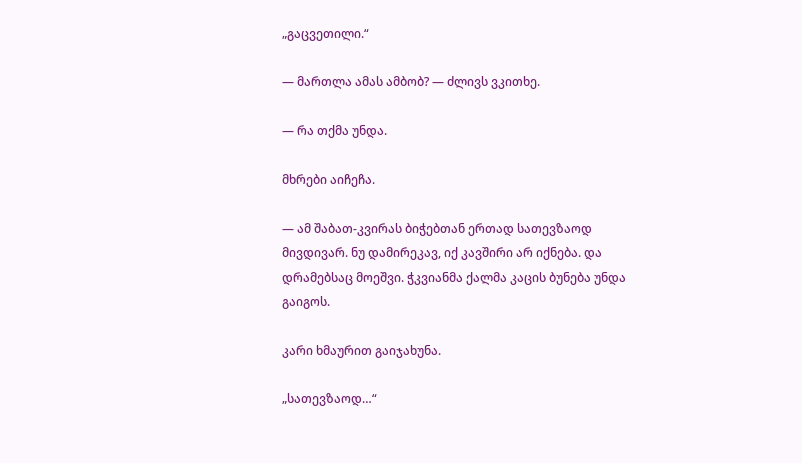„გაცვეთილი.“

— მართლა ამას ამბობ? — ძლივს ვკითხე.

— რა თქმა უნდა.

მხრები აიჩეჩა.

— ამ შაბათ-კვირას ბიჭებთან ერთად სათევზაოდ მივდივარ. ნუ დამირეკავ, იქ კავშირი არ იქნება. და დრამებსაც მოეშვი. ჭკვიანმა ქალმა კაცის ბუნება უნდა გაიგოს.

კარი ხმაურით გაიჯახუნა.

„სათევზაოდ…“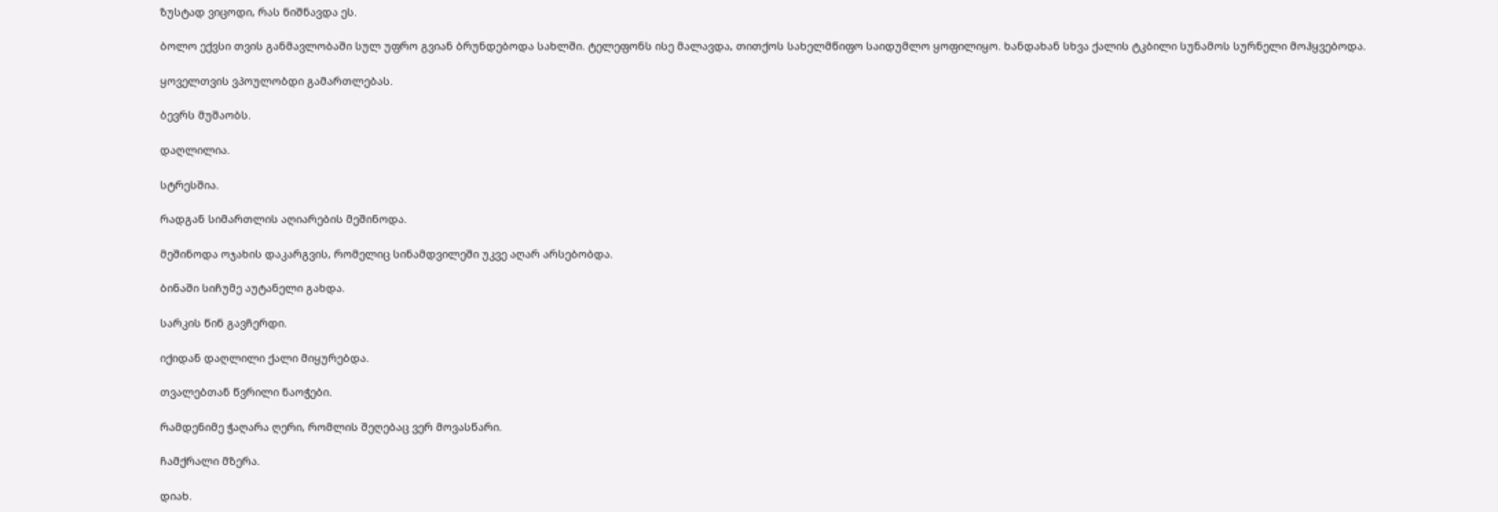ზუსტად ვიცოდი, რას ნიშნავდა ეს.

ბოლო ექვსი თვის განმავლობაში სულ უფრო გვიან ბრუნდებოდა სახლში. ტელეფონს ისე მალავდა, თითქოს სახელმწიფო საიდუმლო ყოფილიყო. ხანდახან სხვა ქალის ტკბილი სუნამოს სურნელი მოჰყვებოდა.

ყოველთვის ვპოულობდი გამართლებას.

ბევრს მუშაობს.

დაღლილია.

სტრესშია.

რადგან სიმართლის აღიარების მეშინოდა.

მეშინოდა ოჯახის დაკარგვის, რომელიც სინამდვილეში უკვე აღარ არსებობდა.

ბინაში სიჩუმე აუტანელი გახდა.

სარკის წინ გავჩერდი.

იქიდან დაღლილი ქალი მიყურებდა.

თვალებთან წვრილი ნაოჭები.

რამდენიმე ჭაღარა ღერი, რომლის შეღებაც ვერ მოვასწარი.

ჩამქრალი მზერა.

დიახ.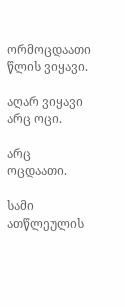ორმოცდაათი წლის ვიყავი.

აღარ ვიყავი არც ოცი.

არც ოცდაათი.

სამი ათწლეულის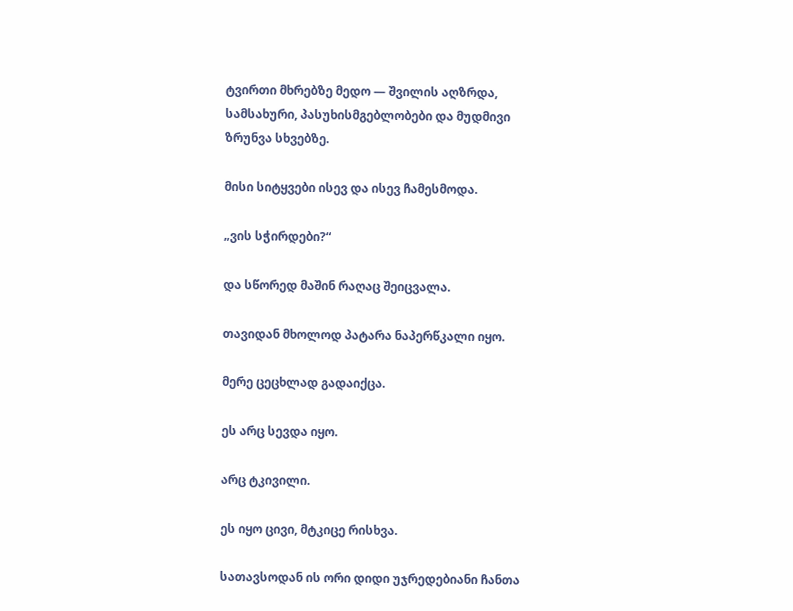ტვირთი მხრებზე მედო — შვილის აღზრდა, სამსახური, პასუხისმგებლობები და მუდმივი ზრუნვა სხვებზე.

მისი სიტყვები ისევ და ისევ ჩამესმოდა.

„ვის სჭირდები?“

და სწორედ მაშინ რაღაც შეიცვალა.

თავიდან მხოლოდ პატარა ნაპერწკალი იყო.

მერე ცეცხლად გადაიქცა.

ეს არც სევდა იყო.

არც ტკივილი.

ეს იყო ცივი, მტკიცე რისხვა.

სათავსოდან ის ორი დიდი უჯრედებიანი ჩანთა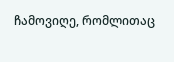ჩამოვიღე, რომლითაც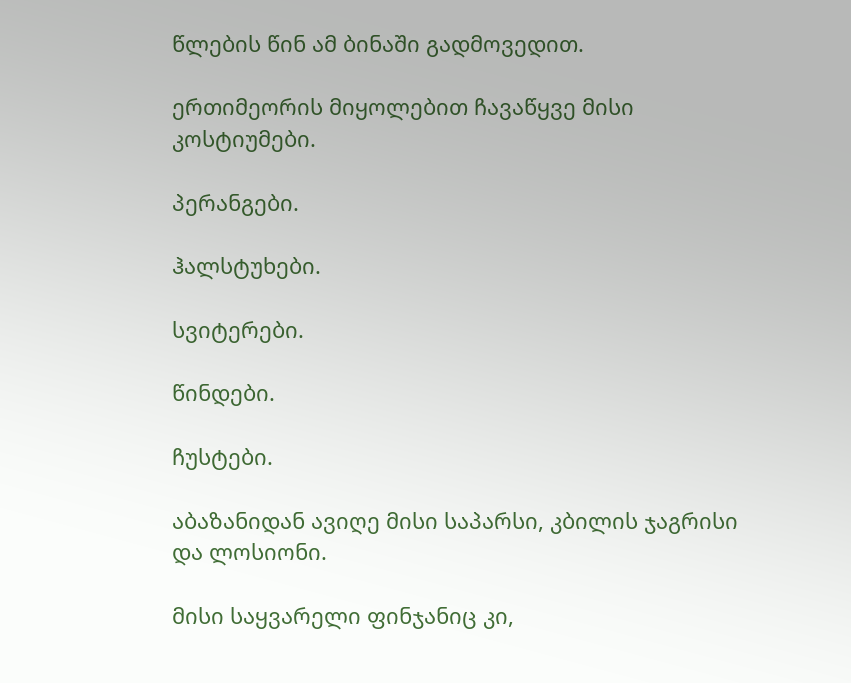წლების წინ ამ ბინაში გადმოვედით.

ერთიმეორის მიყოლებით ჩავაწყვე მისი კოსტიუმები.

პერანგები.

ჰალსტუხები.

სვიტერები.

წინდები.

ჩუსტები.

აბაზანიდან ავიღე მისი საპარსი, კბილის ჯაგრისი და ლოსიონი.

მისი საყვარელი ფინჯანიც კი,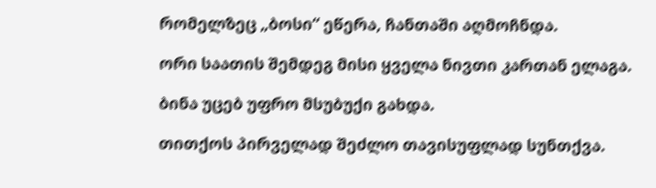რომელზეც „ბოსი“ ეწერა, ჩანთაში აღმოჩნდა.

ორი საათის შემდეგ მისი ყველა ნივთი კართან ელაგა.

ბინა უცებ უფრო მსუბუქი გახდა.

თითქოს პირველად შეძლო თავისუფლად სუნთქვა.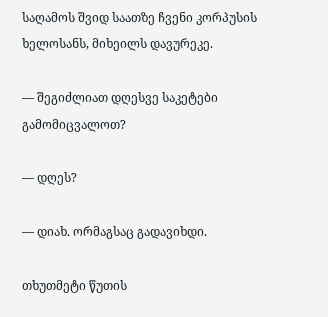საღამოს შვიდ საათზე ჩვენი კორპუსის ხელოსანს, მიხეილს დავურეკე.

— შეგიძლიათ დღესვე საკეტები გამომიცვალოთ?

— დღეს?

— დიახ. ორმაგსაც გადავიხდი.

თხუთმეტი წუთის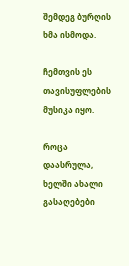შემდეგ ბურღის ხმა ისმოდა.

ჩემთვის ეს თავისუფლების მუსიკა იყო.

როცა დაასრულა, ხელში ახალი გასაღებები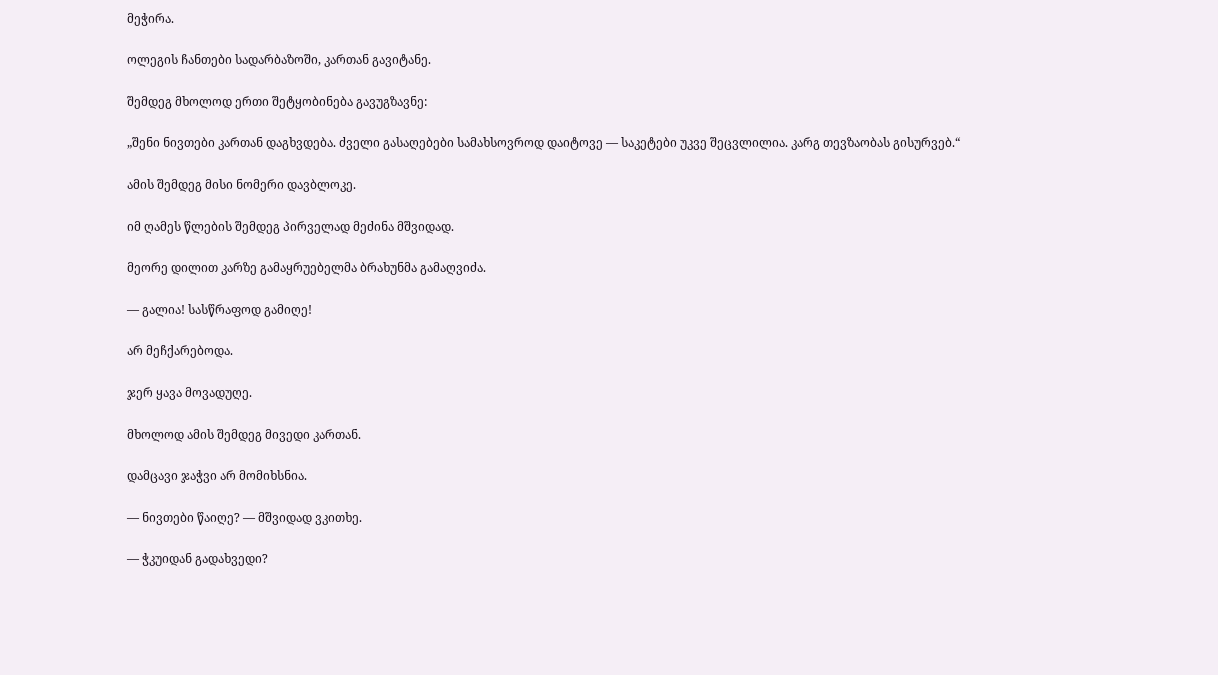მეჭირა.

ოლეგის ჩანთები სადარბაზოში, კართან გავიტანე.

შემდეგ მხოლოდ ერთი შეტყობინება გავუგზავნე:

„შენი ნივთები კართან დაგხვდება. ძველი გასაღებები სამახსოვროდ დაიტოვე — საკეტები უკვე შეცვლილია. კარგ თევზაობას გისურვებ.“

ამის შემდეგ მისი ნომერი დავბლოკე.

იმ ღამეს წლების შემდეგ პირველად მეძინა მშვიდად.

მეორე დილით კარზე გამაყრუებელმა ბრახუნმა გამაღვიძა.

— გალია! სასწრაფოდ გამიღე!

არ მეჩქარებოდა.

ჯერ ყავა მოვადუღე.

მხოლოდ ამის შემდეგ მივედი კართან.

დამცავი ჯაჭვი არ მომიხსნია.

— ნივთები წაიღე? — მშვიდად ვკითხე.

— ჭკუიდან გადახვედი?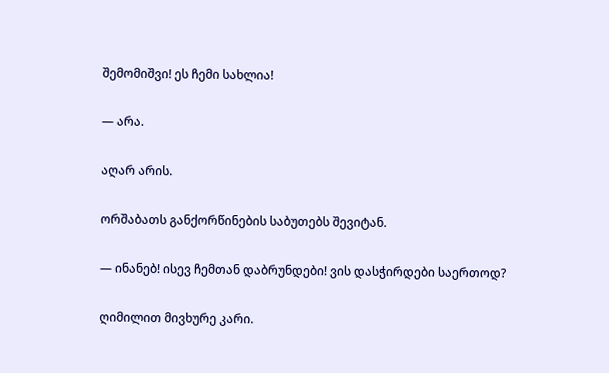შემომიშვი! ეს ჩემი სახლია!

— არა.

აღარ არის.

ორშაბათს განქორწინების საბუთებს შევიტან.

— ინანებ! ისევ ჩემთან დაბრუნდები! ვის დასჭირდები საერთოდ?

ღიმილით მივხურე კარი.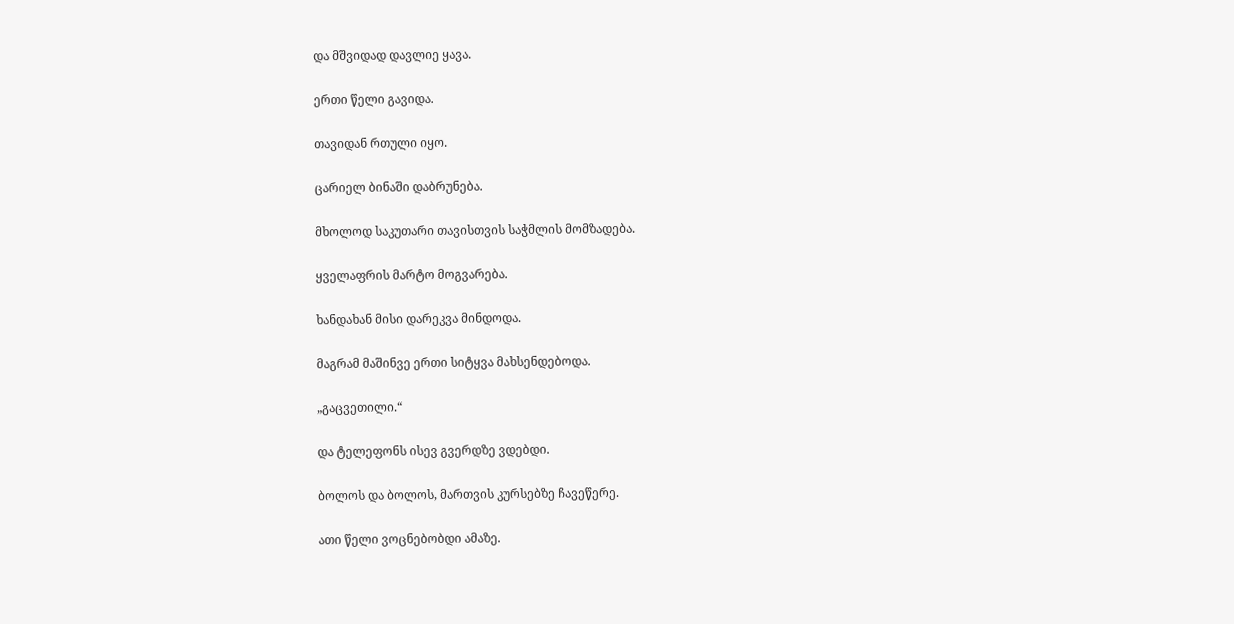და მშვიდად დავლიე ყავა.

ერთი წელი გავიდა.

თავიდან რთული იყო.

ცარიელ ბინაში დაბრუნება.

მხოლოდ საკუთარი თავისთვის საჭმლის მომზადება.

ყველაფრის მარტო მოგვარება.

ხანდახან მისი დარეკვა მინდოდა.

მაგრამ მაშინვე ერთი სიტყვა მახსენდებოდა.

„გაცვეთილი.“

და ტელეფონს ისევ გვერდზე ვდებდი.

ბოლოს და ბოლოს, მართვის კურსებზე ჩავეწერე.

ათი წელი ვოცნებობდი ამაზე.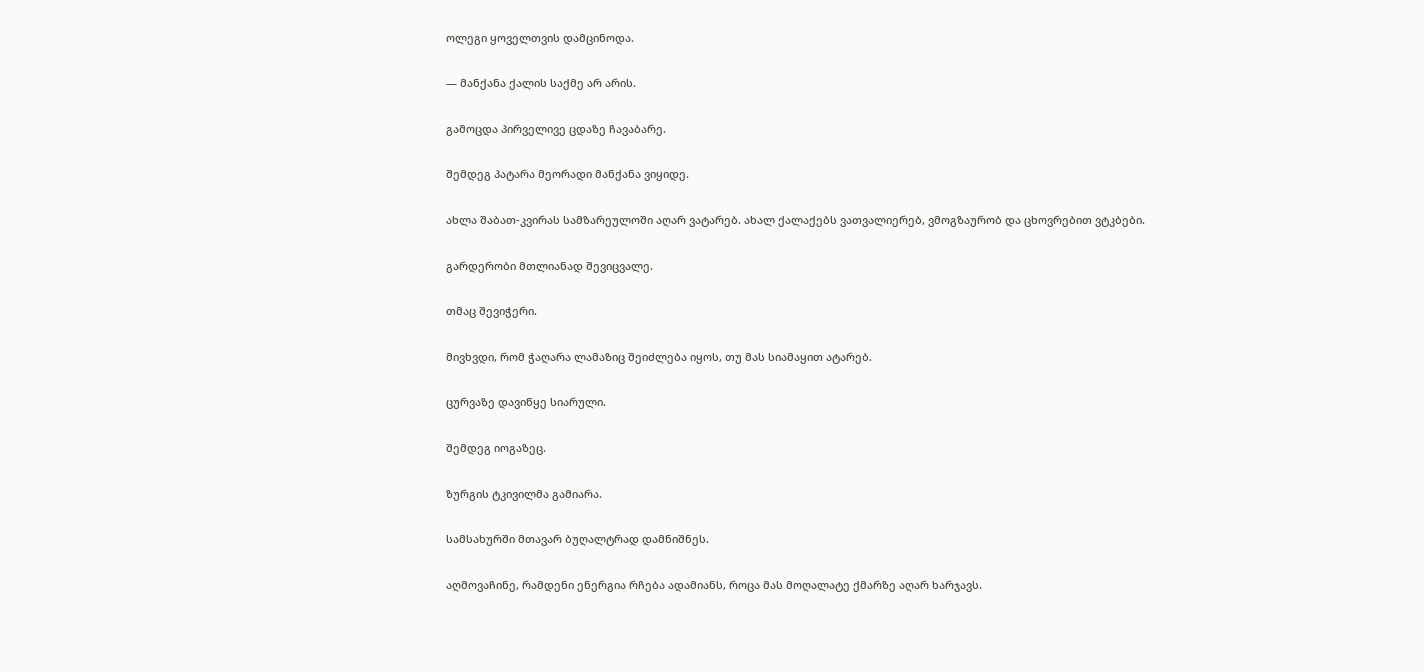ოლეგი ყოველთვის დამცინოდა.

— მანქანა ქალის საქმე არ არის.

გამოცდა პირველივე ცდაზე ჩავაბარე.

შემდეგ პატარა მეორადი მანქანა ვიყიდე.

ახლა შაბათ-კვირას სამზარეულოში აღარ ვატარებ. ახალ ქალაქებს ვათვალიერებ, ვმოგზაურობ და ცხოვრებით ვტკბები.

გარდერობი მთლიანად შევიცვალე.

თმაც შევიჭერი.

მივხვდი, რომ ჭაღარა ლამაზიც შეიძლება იყოს, თუ მას სიამაყით ატარებ.

ცურვაზე დავიწყე სიარული.

შემდეგ იოგაზეც.

ზურგის ტკივილმა გამიარა.

სამსახურში მთავარ ბუღალტრად დამნიშნეს.

აღმოვაჩინე, რამდენი ენერგია რჩება ადამიანს, როცა მას მოღალატე ქმარზე აღარ ხარჯავს.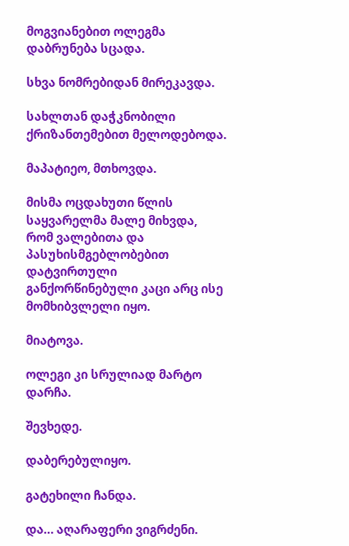მოგვიანებით ოლეგმა დაბრუნება სცადა.

სხვა ნომრებიდან მირეკავდა.

სახლთან დაჭკნობილი ქრიზანთემებით მელოდებოდა.

მაპატიეო, მთხოვდა.

მისმა ოცდახუთი წლის საყვარელმა მალე მიხვდა, რომ ვალებითა და პასუხისმგებლობებით დატვირთული განქორწინებული კაცი არც ისე მომხიბვლელი იყო.

მიატოვა.

ოლეგი კი სრულიად მარტო დარჩა.

შევხედე.

დაბერებულიყო.

გატეხილი ჩანდა.

და… აღარაფერი ვიგრძენი.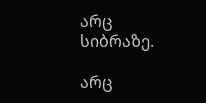არც სიბრაზე.

არც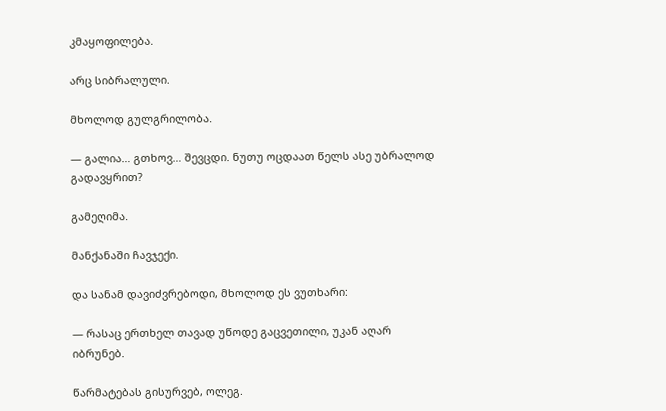კმაყოფილება.

არც სიბრალული.

მხოლოდ გულგრილობა.

— გალია… გთხოვ… შევცდი. ნუთუ ოცდაათ წელს ასე უბრალოდ გადავყრით?

გამეღიმა.

მანქანაში ჩავჯექი.

და სანამ დავიძვრებოდი, მხოლოდ ეს ვუთხარი:

— რასაც ერთხელ თავად უწოდე გაცვეთილი, უკან აღარ იბრუნებ.

წარმატებას გისურვებ, ოლეგ.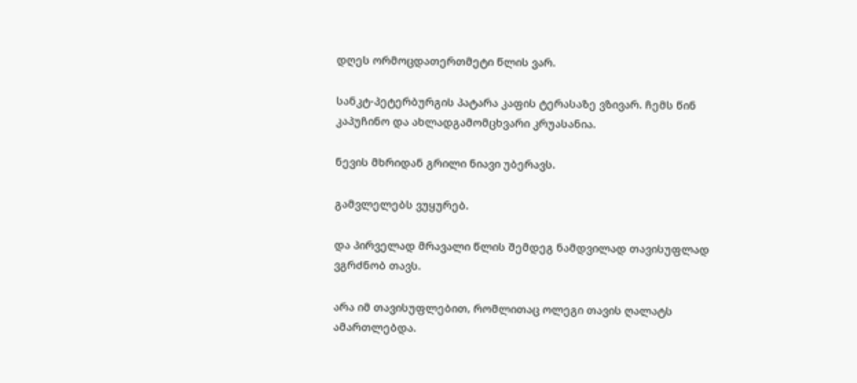დღეს ორმოცდათერთმეტი წლის ვარ.

სანკტ-პეტერბურგის პატარა კაფის ტერასაზე ვზივარ. ჩემს წინ კაპუჩინო და ახლადგამომცხვარი კრუასანია.

ნევის მხრიდან გრილი ნიავი უბერავს.

გამვლელებს ვუყურებ.

და პირველად მრავალი წლის შემდეგ ნამდვილად თავისუფლად ვგრძნობ თავს.

არა იმ თავისუფლებით, რომლითაც ოლეგი თავის ღალატს ამართლებდა.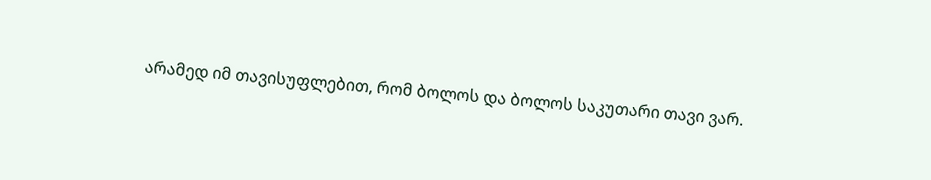არამედ იმ თავისუფლებით, რომ ბოლოს და ბოლოს საკუთარი თავი ვარ.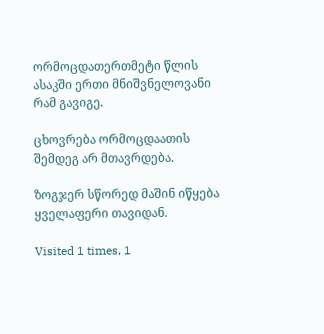ორმოცდათერთმეტი წლის ასაკში ერთი მნიშვნელოვანი რამ გავიგე.

ცხოვრება ორმოცდაათის შემდეგ არ მთავრდება.

ზოგჯერ სწორედ მაშინ იწყება ყველაფერი თავიდან.

Visited 1 times, 1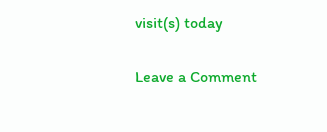visit(s) today

Leave a Comment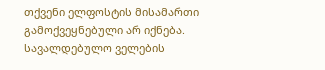თქვენი ელფოსტის მისამართი გამოქვეყნებული არ იქნება. სავალდებულო ველების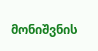მონიშვნის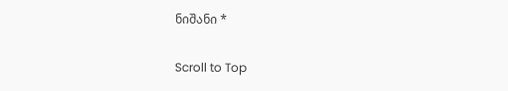ნიშანი *

Scroll to Top